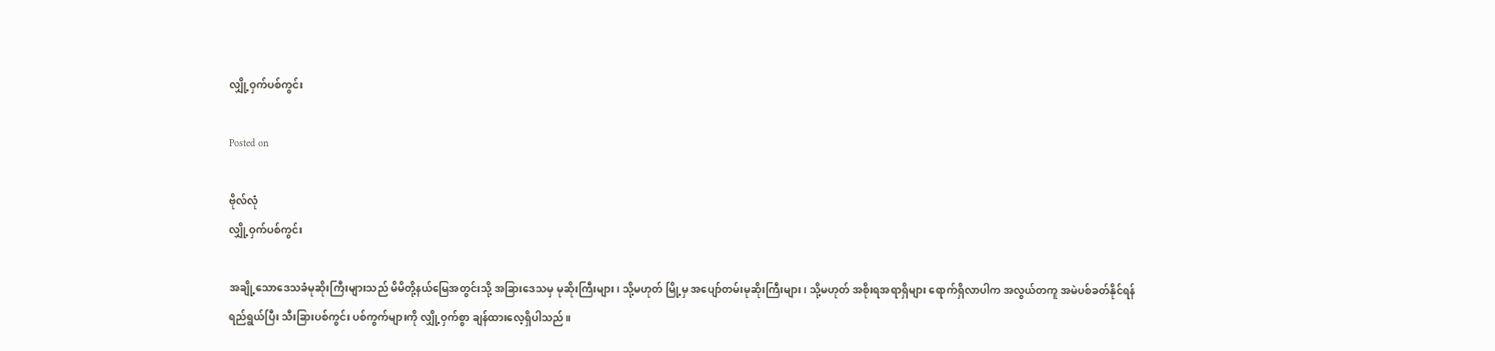လျှို့ဝှက်ပစ်ကွင်း

Posted on

ဗိုလ်လုံ
လျှို့ဝှက်ပစ်ကွင်း

အချို့သောဒေသခံမုဆိုးကြီးများသည် မိမိတို့နယ်မြေအတွင်းသို့ အခြားဒေသမှ မုဆိုးကြီးများ၊ သို့မဟုတ် မြို့မှ အပျော်တမ်းမုဆိုးကြီးများ၊ သို့မဟုတ် အစိုးရအရာရှိများ ရောက်ရှိလာပါက အလွယ်တကူ အမဲပစ်ခတ်နိုင်ရန် ရည်ရွယ်ပြီး သီးခြားပစ်ကွင်း ပစ်ကွက်များကို လျှို့ဝှက်စွာ ချန်ထားလေ့ရှိပါသည်။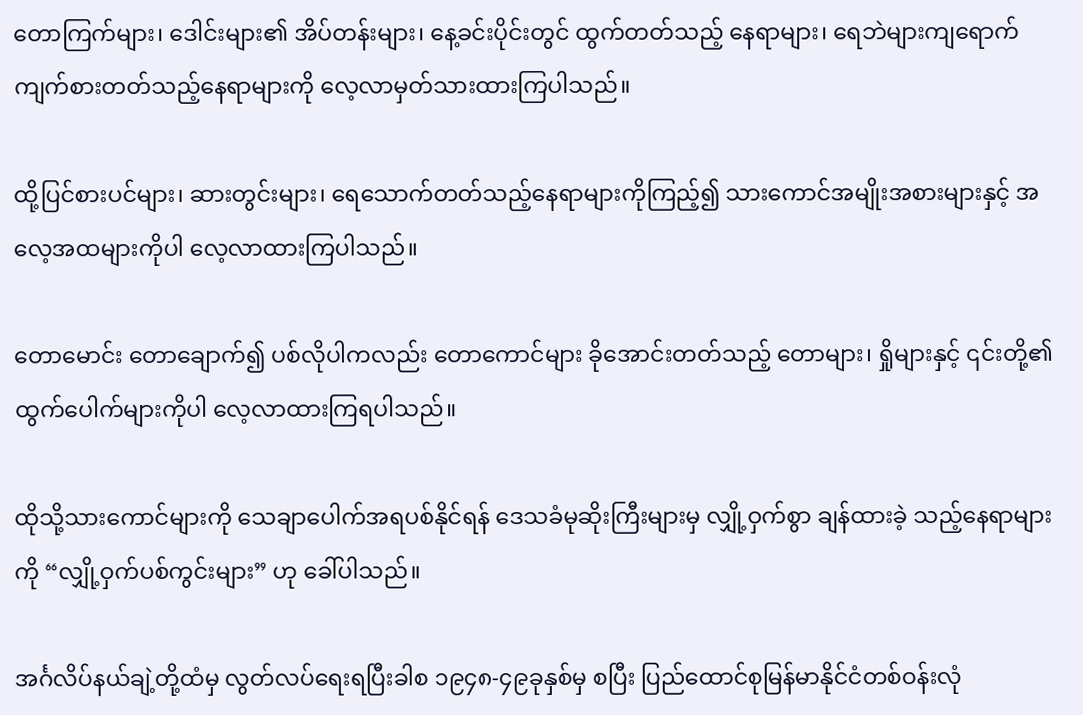တောကြက်များ၊ ဒေါင်းများ၏ အိပ်တန်းများ၊ နေ့ခင်းပိုင်းတွင် ထွက်တတ်သည့် နေရာများ၊ ရေဘဲများကျရောက် ကျက်စားတတ်သည့်နေရာများကို လေ့လာမှတ်သားထားကြပါသည်။

ထို့ပြင်စားပင်များ၊ ဆားတွင်းများ၊ ရေသောက်တတ်သည့်နေရာများကိုကြည့်၍ သားကောင်အမျိုးအစားများနှင့် အလေ့အထများကိုပါ လေ့လာထားကြပါသည်။

တောမောင်း တောချောက်၍ ပစ်လိုပါကလည်း တောကောင်များ ခိုအောင်းတတ်သည့် တောများ၊ ရှိုများနှင့် ၎င်းတို့၏ ထွက်ပေါက်များကိုပါ လေ့လာထားကြရပါသည်။

ထိုသို့သားကောင်များကို သေချာပေါက်အရပစ်နိုင်ရန် ဒေသခံမုဆိုးကြီးများမှ လျှို့ဝှက်စွာ ချန်ထားခဲ့ သည့်နေရာများကို “လျှို့ဝှက်ပစ်ကွင်းများ” ဟု ခေါ်ပါသည်။

အင်္ဂလိပ်နယ်ချဲ့တို့ထံမှ လွတ်လပ်ရေးရပြီးခါစ ၁၉၄၈-၄၉ခုနှစ်မှ စပြီး ပြည်ထောင်စုမြန်မာနိုင်ငံတစ်ဝန်းလုံ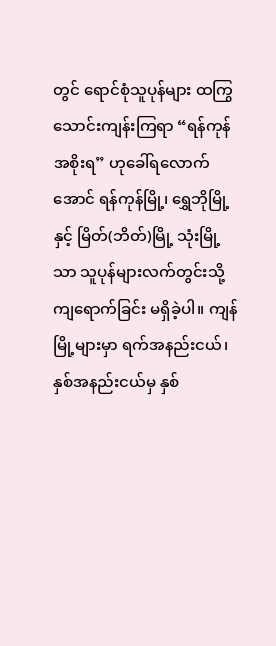တွင် ရောင်စုံသူပုန်များ ထကြွသောင်းကျန်းကြရာ “ရန်ကုန်အစိုးရ” ဟုခေါ်ရလောက်အောင် ရန်ကုန်မြို့၊ ရွှေဘိုမြို့နှင့် မြိတ်(ဘိတ်)မြို့ သုံးမြို့ သာ သူပုန်များလက်တွင်းသို့ ကျရောက်ခြင်း မရှိခဲ့ပါ။ ကျန်မြို့များမှာ ရက်အနည်းငယ်၊ နှစ်အနည်းငယ်မှ နှစ်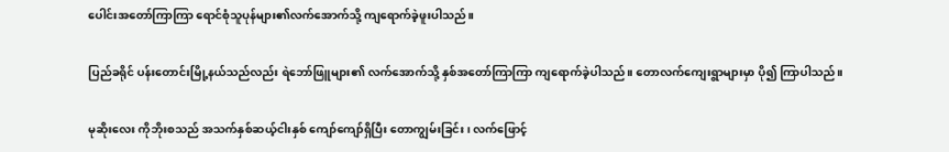ပေါင်းအတော်ကြာကြာ ရောင်စုံသူပုန်များ၏လက်အောက်သို့ ကျရောက်ခဲ့ဖူးပါသည်။

ပြည်ခရိုင် ပန်းတောင်းမြို့နယ်သည်လည်း ရဲဘော်ဖြူများ၏ လက်အောက်သို့ နှစ်အတော်ကြာကြာ ကျရောက်ခဲ့ပါသည်။ တောလက်ကျေးရွာများမှာ ပို၍ ကြာပါသည်။

မုဆိုးလေး ကိုဘိုးစသည် အသက်နှစ်ဆယ့်ငါးနှစ် ကျော်ကျော်ရှိပြီး တောကျွမ်းခြင်း၊ လက်ဖြောင့်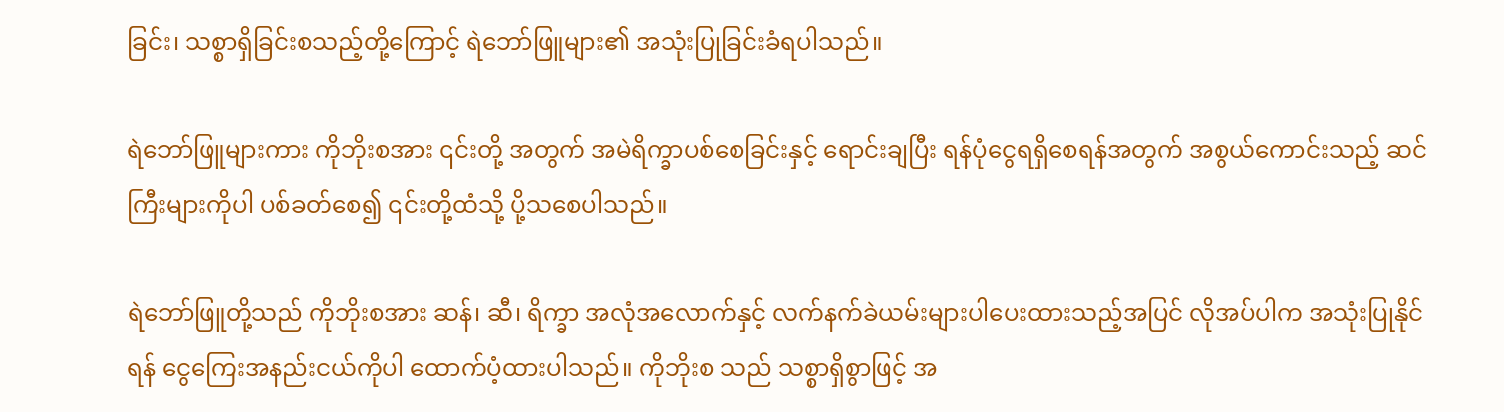ခြင်း၊ သစ္စာရှိခြင်းစသည့်တို့ကြောင့် ရဲဘော်ဖြူများ၏ အသုံးပြုခြင်းခံရပါသည်။

ရဲဘော်ဖြူများကား ကိုဘိုးစအား ၎င်းတို့ အတွက် အမဲရိက္ခာပစ်စေခြင်းနှင့် ရောင်းချပြီး ရန်ပုံငွေရရှိစေရန်အတွက် အစွယ်ကောင်းသည့် ဆင်ကြီးများကိုပါ ပစ်ခတ်စေ၍ ၎င်းတို့ထံသို့ ပို့သစေပါသည်။

ရဲဘော်ဖြူတို့သည် ကိုဘိုးစအား ဆန်၊ ဆီ၊ ရိက္ခာ အလုံအလောက်နှင့် လက်နက်ခဲယမ်းများပါပေးထားသည့်အပြင် လိုအပ်ပါက အသုံးပြုနိုင်ရန် ငွေကြေးအနည်းငယ်ကိုပါ ထောက်ပံ့ထားပါသည်။ ကိုဘိုးစ သည် သစ္စာရှိစွာဖြင့် အ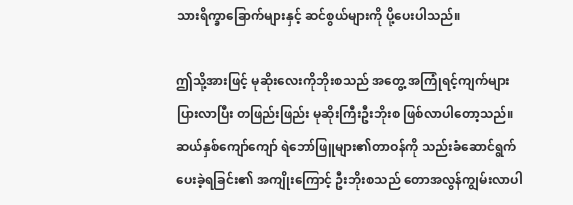သားရိက္ခာခြောက်များနှင့် ဆင်စွယ်များကို ပို့ပေးပါသည်။

ဤသို့အားဖြင့် မုဆိုးလေးကိုဘိုးစသည် အတွေ့ အကြုံရင့်ကျက်များပြားလာပြီး တဖြည်းဖြည်း မုဆိုးကြီးဦးဘိုးစ ဖြစ်လာပါတော့သည်။ ဆယ်နှစ်ကျော်ကျော် ရဲဘော်ဖြူများ၏တာဝန်ကို သည်းခံဆောင်ရွက်ပေးခဲ့ရခြင်း၏ အကျိုးကြောင့် ဦးဘိုးစသည် တောအလွန်ကျွမ်းလာပါ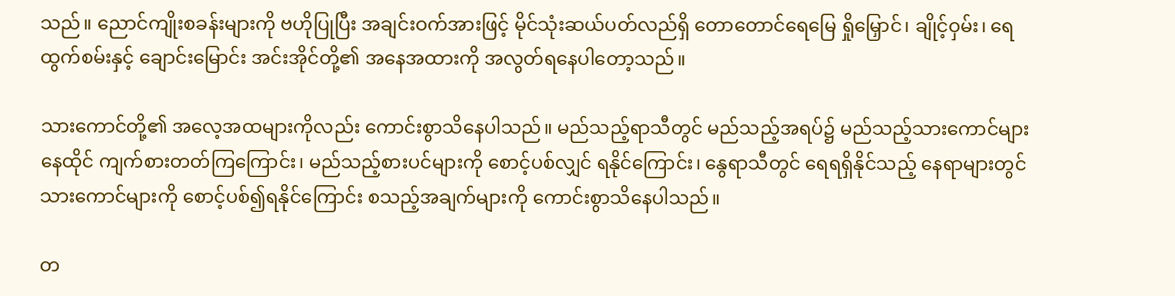သည်။ ညောင်ကျိုးစခန်းများကို ဗဟိုပြုပြီး အချင်းဝက်အားဖြင့် မိုင်သုံးဆယ်ပတ်လည်ရှိ တောတောင်ရေမြေ ရှိုမြှောင်၊ ချိုင့်ဝှမ်း၊ ရေထွက်စမ်းနှင့် ချောင်းမြောင်း အင်းအိုင်တို့၏ အနေအထားကို အလွတ်ရနေပါတော့သည်။

သားကောင်တို့၏ အလေ့အထများကိုလည်း ကောင်းစွာသိနေပါသည်။ မည်သည့်ရာသီတွင် မည်သည့်အရပ်၌ မည်သည့်သားကောင်များ နေထိုင် ကျက်စားတတ်ကြကြောင်း၊ မည်သည့်စားပင်များကို စောင့်ပစ်လျှင် ရနိုင်ကြောင်း၊ နွေရာသီတွင် ရေရရှိနိုင်သည့် နေရာများတွင် သားကောင်များကို စောင့်ပစ်၍ရနိုင်ကြောင်း စသည့်အချက်များကို ကောင်းစွာသိနေပါသည်။

တ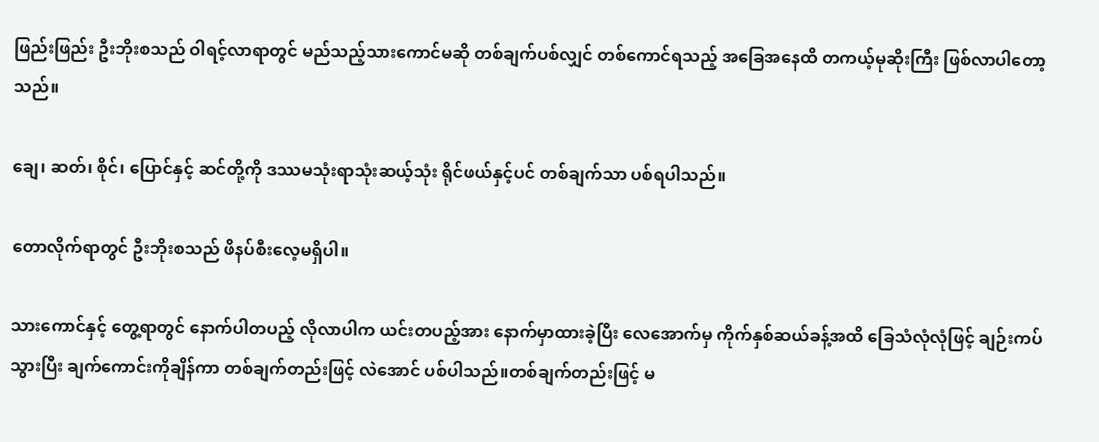ဖြည်းဖြည်း ဦးဘိုးစသည် ဝါရင့်လာရာတွင် မည်သည့်သားကောင်မဆို တစ်ချက်ပစ်လျှင် တစ်ကောင်ရသည့် အခြေအနေထိ တကယ့်မုဆိုးကြီး ဖြစ်လာပါတော့သည်။

ချေ၊ ဆတ်၊ စိုင်၊ ပြောင်နှင့် ဆင်တို့ကို ဒဿမသုံးရာသုံးဆယ့်သုံး ရိုင်ဖယ်နှင့်ပင် တစ်ချက်သာ ပစ်ရပါသည်။

တောလိုက်ရာတွင် ဦးဘိုးစသည် ဖိနပ်စီးလေ့မရှိပါ။

သားကောင်နှင့် တွေ့ရာတွင် နောက်ပါတပည့် လိုလာပါက ယင်းတပည့်အား နောက်မှာထားခဲ့ပြီး လေအောက်မှ ကိုက်နှစ်ဆယ်ခန့်အထိ ခြေသံလုံလုံဖြင့် ချဉ်းကပ်သွားပြီး ချက်ကောင်းကိုချိန်ကာ တစ်ချက်တည်းဖြင့် လဲအောင် ပစ်ပါသည်။တစ်ချက်တည်းဖြင့် မ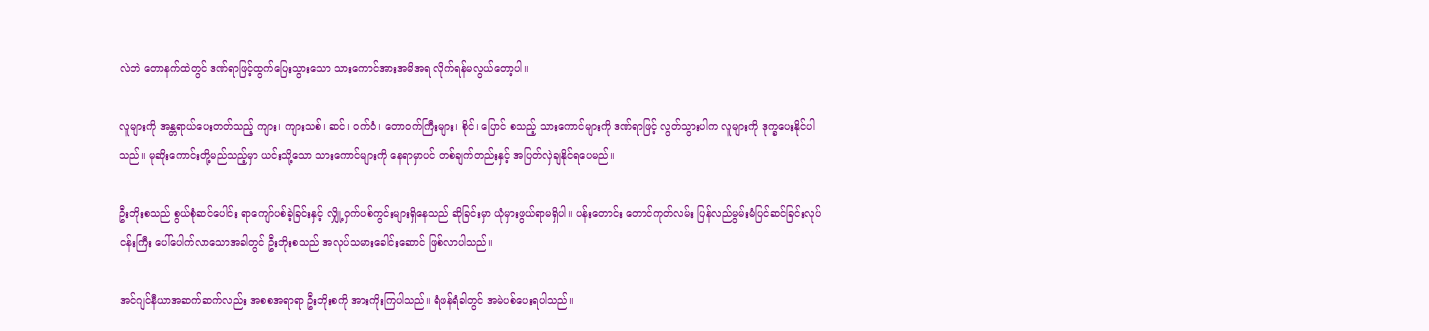လဲဘဲ တောနက်ထဲတွင် ဒဏ်ရာဖြင့်ထွက်ပြေးသွားသော သားကောင်အားအမိအရ လိုက်ရန်မလွယ်တော့ပါ။

လူများကို အန္တရာယ်ပေးတတ်သည့် ကျား၊ ကျားသစ်၊ ဆင်၊ ဝက်ဝံ၊ တောဝက်ကြီးများ၊ စိုင်၊ ပြောင် စသည့် သားကောင်များကို ဒဏ်ရာဖြင့် လွတ်သွားပါက လူများကို ဒုက္ခပေးနိုင်ပါသည်။ မုဆိုးကောင်းတို့မည်သည့်မှာ ယင်းသို့သော သားကောင်များကို နေရာမှာပင် တစ်ချက်တည်းနှင့် အပြတ်လှဲချနိုင်ရပေမည်။

ဦးဘိုးစသည် စွယ်စုံဆင်ပေါင်း ရာကျော်ပစ်ခဲ့ခြင်းနှင့် လျှို့ဝှက်ပစ်ကွင်းများရှိနေသည် ဆိုခြင်းမှာ ယုံမှားဖွယ်ရာမရှိပါ။ ပန်းတောင်း တောင်ကုတ်လမ်း ပြန်လည်မွမ်းမံပြင်ဆင်ခြင်းလုပ်ငန်းကြီး ပေါ်ပေါက်လာသောအခါတွင် ဦးဘိုးစသည် အလုပ်သမားခေါင်းဆောင် ဖြစ်လာပါသည်။

အင်ဂျင်နီယာအဆက်ဆက်လည်း အစစအရာရာ ဦးဘိုးစကို အားကိုးကြပါသည်။ ရံဖန်ရံခါတွင် အမဲပစ်ပေးရပါသည်။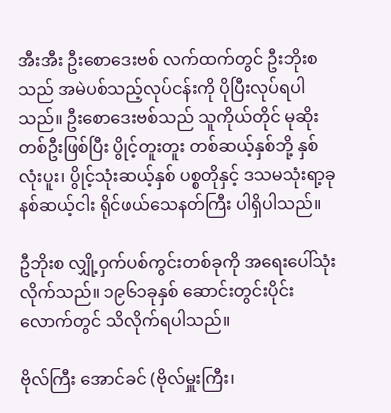အီးအီး ဦးစောဒေးဗစ် လက်ထက်တွင် ဦးဘိုးစသည် အမဲပစ်သည့်လုပ်ငန်းကို ပိုပြီးလုပ်ရပါသည်။ ဦးစောဒေးဗစ်သည် သူကိုယ်တိုင် မုဆိုးတစ်ဦးဖြစ်ပြီး ပွိုင့်တူးတူး တစ်ဆယ့်နှစ်ဘို့ နှစ်လုံးပူး၊ ပွိုင့်သုံးဆယ့်နှစ် ပစ္စတိုနှင့် ဒသမသုံးရာ့ခုနစ်ဆယ့်ငါး ရိုင်ဖယ်သေနတ်ကြီး ပါရှိပါသည်။

ဦဘိုးစ လျှို့ဝှက်ပစ်ကွင်းတစ်ခုကို အရေးပေါ်သုံးလိုက်သည်။ ၁၉၆၁ခုနှစ် ဆောင်းတွင်းပိုင်းလောက်တွင် သိလိုက်ရပါသည်။

ဗိုလ်ကြီး အောင်ခင် (ဗိုလ်မှူးကြီး၊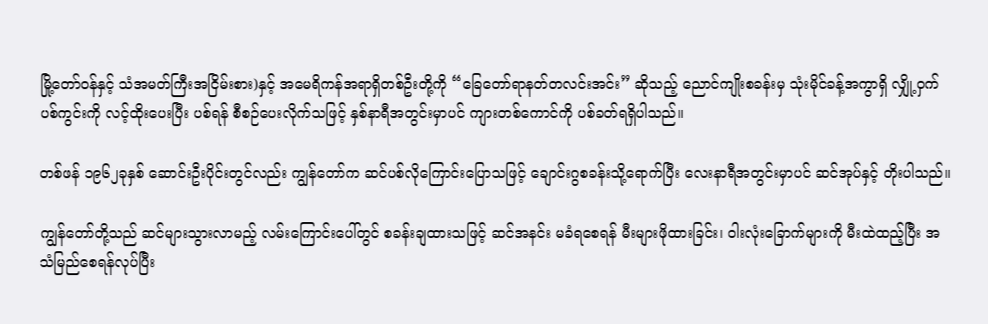မြို့တော်ဝန်နှင့် သံအမတ်ကြီးအငြိမ်းစား)နှင့် အမေရိကန်အရာရှိတစ်ဦးတို့ကို “ခြေတော်ရာနတ်တလင်းအင်း” ဆိုသည့် ညောင်ကျိုးစခန်းမှ သုံးမိုင်ခန့်အကွာရှိ လျှို့ဝှက်ပစ်ကွင်းကို လင့်ထိုးပေးပြီး ပစ်ရန် စီစဉ်ပေးလိုက်သဖြင့် နှစ်နာရီအတွင်းမှာပင် ကျားတစ်ကောင်ကို ပစ်ခတ်ရရှိပါသည်။

တစ်ဖန် ၁၉၆၂ခုနှစ် ဆောင်းဦးပိုင်းတွင်လည်း ကျွန်တော်က ဆင်ပစ်လိုကြောင်းပြောသဖြင့် ချောင်းဂွစခန်းသို့ရောက်ပြီး လေးနာရီအတွင်းမှာပင် ဆင်အုပ်နှင့် တိုးပါသည်။

ကျွန်တော်တို့သည် ဆင်များသွားလာမည့် လမ်းကြောင်းပေါ်တွင် စခန်းချထားသဖြင့် ဆင်အနင်း မခံရစေရန် မီးများဖိုထားခြင်း၊ ဝါးလုံးခြောက်များကို မီးထဲထည့်ပြီး အသံမြည်စေရန်လုပ်ပြီး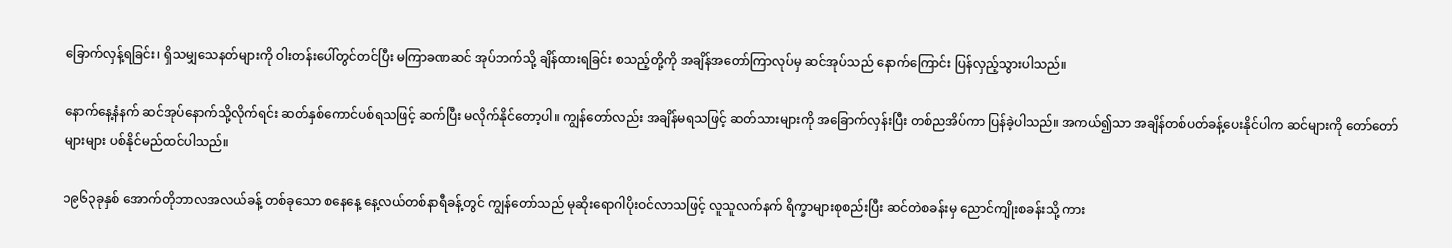ခြောက်လှန့်ရခြင်း၊ ရှိသမျှသေနတ်များကို ဝါးတန်းပေါ်တွင်တင်ပြီး မကြာခဏဆင် အုပ်ဘက်သို့ ချိန်ထားရခြင်း စသည့်တို့ကို အချိန်အတော်ကြာလုပ်မှ ဆင်အုပ်သည် နောက်ကြောင်း ပြန်လှည့်သွားပါသည်။

နောက်နေ့နံနက် ဆင်အုပ်နောက်သို့လိုက်ရင်း ဆတ်နှစ်ကောင်ပစ်ရသဖြင့် ဆက်ပြီး မလိုက်နိုင်တော့ပါ။ ကျွန်တော်လည်း အချိန်မရသဖြင့် ဆတ်သားများကို အခြောက်လှန်းပြီး တစ်ညအိပ်ကာ ပြန်ခဲ့ပါသည်။ အကယ်၍သာ အချိန်တစ်ပတ်ခန့်ပေးနိုင်ပါက ဆင်များကို တော်တော်များများ ပစ်နိုင်မည်ထင်ပါသည်။

၁၉၆၃ခုနှစ် အောက်တိုဘာလအလယ်ခန့် တစ်ခုသော စနေနေ့ နေ့လယ်တစ်နာရီခန့်တွင် ကျွန်တော်သည် မုဆိုးရောဂါပိုးဝင်လာသဖြင့် လူသူလက်နက် ရိက္ခာများစုစည်းပြီး ဆင်တဲစခန်းမှ ညောင်ကျိုးစခန်းသို့ ကား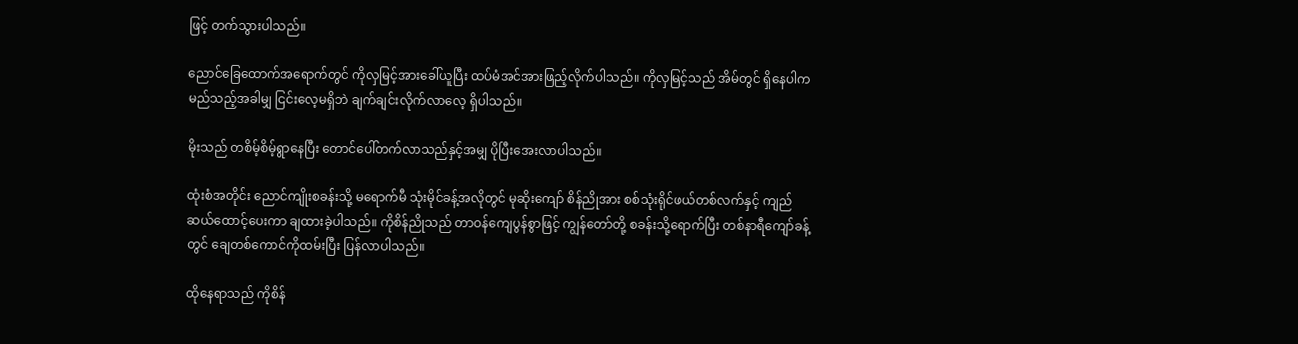ဖြင့် တက်သွားပါသည်။

ညောင်ခြေထောက်အရောက်တွင် ကိုလှမြင့်အားခေါ်ယူပြီး ထပ်မံအင်အားဖြည့်လိုက်ပါသည်။ ကိုလှမြင့်သည် အိမ်တွင် ရှိနေပါက မည်သည့်အခါမျှ ငြင်းလေ့မရှိဘဲ ချက်ချင်းလိုက်လာလေ့ ရှိပါသည်။

မိုးသည် တစိမ့်စိမ့်ရွာနေပြီး တောင်ပေါ်တက်လာသည်နှင့်အမျှ ပိုပြီးအေးလာပါသည်။

ထုံးစံအတိုင်း ညောင်ကျိုးစခန်းသို့ မရောက်မီ သုံးမိုင်ခန့်အလိုတွင် မုဆိုးကျော် စိန်ညိုအား စစ်သုံးရိုင်ဖယ်တစ်လက်နှင့် ကျည်ဆယ်ထောင့်ပေးကာ ချထားခဲ့ပါသည်။ ကိုစိန်ညိုသည် တာဝန်ကျေပွန်စွာဖြင့် ကျွန်တော်တို့ စခန်းသို့ရောက်ပြီး တစ်နာရီကျော်ခန့်တွင် ချေတစ်ကောင်ကိုထမ်းပြီး ပြန်လာပါသည်။

ထိုနေရာသည် ကိုစိန်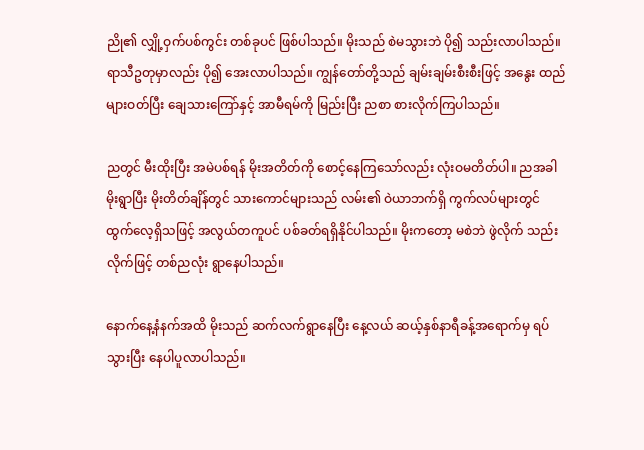ညို၏ လျှို့ဝှက်ပစ်ကွင်း တစ်ခုပင် ဖြစ်ပါသည်။ မိုးသည် စဲမသွားဘဲ ပို၍ သည်းလာပါသည်။ ရာသီဥတုမှာလည်း ပို၍ အေးလာပါသည်။ ကျွန်တော်တို့သည် ချမ်းချမ်းစီးစီးဖြင့် အနွေး ထည်များဝတ်ပြီး ချေသားကြော်နှင့် အာမီရမ်ကို မြည်းပြီး ညစာ စားလိုက်ကြပါသည်။

ညတွင် မီးထိုးပြီး အမဲပစ်ရန် မိုးအတိတ်ကို စောင့်နေကြသော်လည်း လုံးဝမတိတ်ပါ။ ညအခါမိုးရွာပြီး မိုးတိတ်ချိန်တွင် သားကောင်များသည် လမ်း၏ ဝဲယာဘက်ရှိ ကွက်လပ်များတွင် ထွက်လေ့ရှိသဖြင့် အလွယ်တကူပင် ပစ်ခတ်ရရှိနိုင်ပါသည်။ မိုးကတော့ မစဲဘဲ ဖွဲလိုက် သည်းလိုက်ဖြင့် တစ်ညလုံး ရွာနေပါသည်။

နောက်နေ့နံနက်အထိ မိုးသည် ဆက်လက်ရွာနေပြီး နေ့လယ် ဆယ့်နှစ်နာရီခန့်အရောက်မှ ရပ်သွားပြီး နေပါပူလာပါသည်။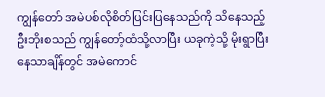ကျွန်တော် အမဲပစ်လိုစိတ်ပြင်းပြနေသည်ကို သိနေသည့် ဦးဘိုးစသည် ကျွန်တော့်ထံသို့လာပြီး ယခုကဲ့သို့ မိုးရွာပြီးနေသာချိန်တွင် အမဲကောင်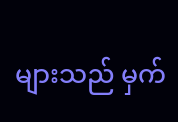များသည် မှက်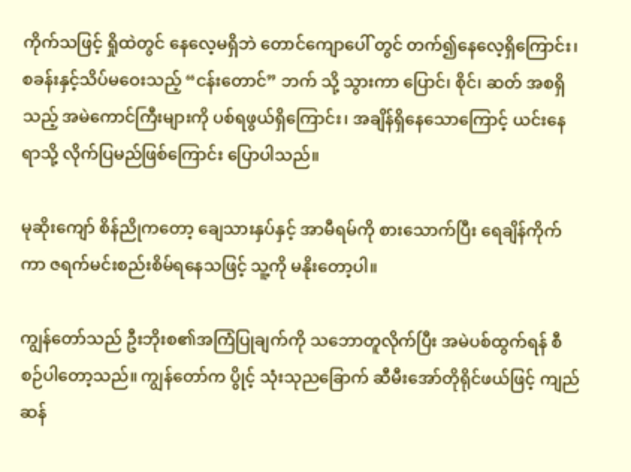ကိုက်သဖြင့် ရှိုထဲတွင် နေလေ့မရှိဘဲ တောင်ကျောပေါ် တွင် တက်၍နေလေ့ရှိကြောင်း၊ စခန်းနှင့်သိပ်မဝေးသည့် “ငန်းတောင်” ဘက် သို့ သွားကာ ပြောင်၊ စိုင်၊ ဆတ် အစရှိသည့် အမဲကောင်ကြီးများကို ပစ်ရဖွယ်ရှိကြောင်း၊ အချိန်ရှိနေသောကြောင့် ယင်းနေရာသို့ လိုက်ပြမည်ဖြစ်ကြောင်း ပြောပါသည်။

မုဆိုးကျော် စိန်ညိုကတော့ ချေသားနှပ်နှင့် အာမီရမ်ကို စားသောက်ပြီး ရေချိန်ကိုက်ကာ ဇရက်မင်းစည်းစိမ်ရနေသဖြင့် သူ့ကို မနိုးတော့ပါ။

ကျွန်တော်သည် ဦးဘိုးစ၏အကြံပြုချက်ကို သဘောတူလိုက်ပြီး အမဲပစ်ထွက်ရန် စီစဉ်ပါတော့သည်။ ကျွန်တော်က ပွိုင့် သုံးသုညခြောက် ဆီမီးအော်တိုရိုင်ဖယ်ဖြင့် ကျည်ဆန်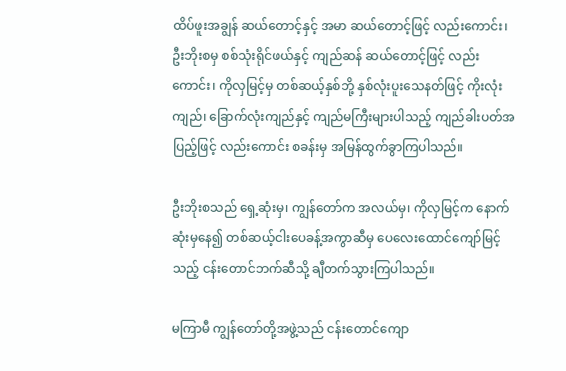ထိပ်ဖူးအချွန် ဆယ်တောင့်နှင့် အမာ ဆယ်တောင့်ဖြင့် လည်းကောင်း၊ ဦးဘိုးစမှ စစ်သုံးရိုင်ဖယ်နှင့် ကျည်ဆန် ဆယ်တောင့်ဖြင့် လည်းကောင်း၊ ကိုလှမြင့်မှ တစ်ဆယ့်နှစ်ဘို့ နှစ်လုံးပူးသေနတ်ဖြင့် ကိုးလုံးကျည်၊ ခြောက်လုံးကျည်နှင့် ကျည်မကြီးများပါသည့် ကျည်ခါးပတ်အပြည့်ဖြင့် လည်းကောင်း စခန်းမှ အမြန်ထွက်ခွာကြပါသည်။

ဦးဘိုးစသည် ရှေ့ဆုံးမှ၊ ကျွန်တော်က အလယ်မှ၊ ကိုလှမြင့်က နောက်ဆုံးမှနေ၍ တစ်ဆယ့်ငါးပေခန့်အကွာဆီမှ ပေလေးထောင်ကျော်မြင့်သည့် ငန်းတောင်ဘက်ဆီသို့ ချီတက်သွားကြပါသည်။

မကြာမီ ကျွန်တော်တို့အဖွဲ့သည် ငန်းတောင်ကျော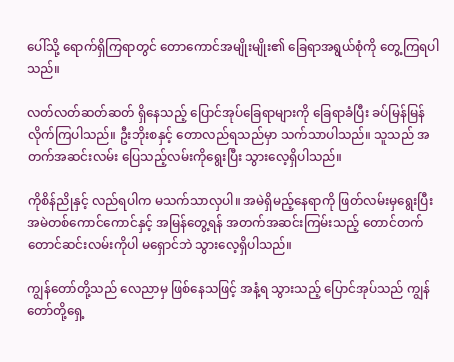ပေါ်သို့ ရောက်ရှိကြရာတွင် တောကောင်အမျိုးမျိုး၏ ခြေရာအရွယ်စုံကို တွေ့ကြရပါသည်။

လတ်လတ်ဆတ်ဆတ် ရှိနေသည့် ပြောင်အုပ်ခြေရာများကို ခြေရာခံပြီး ခပ်မြန်မြန် လိုက်ကြပါသည်။ ဦးဘိုးစနှင့် တောလည်ရသည်မှာ သက်သာပါသည်။ သူသည် အတက်အဆင်းလမ်း ပြေသည့်လမ်းကိုရွေးပြီး သွားလေ့ရှိပါသည်။

ကိုစိန်ညိုနှင့် လည်ရပါက မသက်သာလှပါ။ အမဲရှိမည့်နေရာကို ဖြတ်လမ်းမှရွေးပြီး အမဲတစ်ကောင်ကောင်နှင့် အမြန်တွေ့ရန် အတက်အဆင်းကြမ်းသည့် တောင်တက်တောင်ဆင်းလမ်းကိုပါ မရှောင်ဘဲ သွားလေ့ရှိပါသည်။

ကျွန်တော်တို့သည် လေညာမှ ဖြစ်နေသဖြင့် အနံ့ရ သွားသည့် ပြောင်အုပ်သည် ကျွန်တော်တို့ရှေ့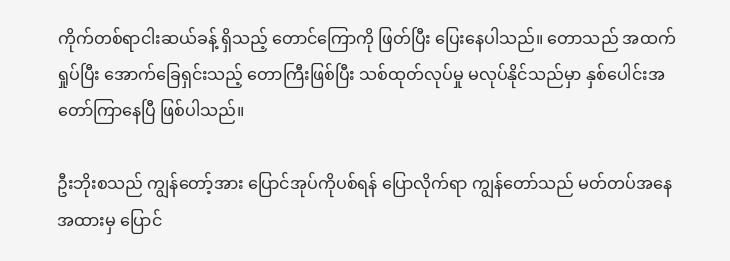ကိုက်တစ်ရာငါးဆယ်ခန့် ရှိသည့် တောင်ကြောကို ဖြတ်ပြီး ပြေးနေပါသည်။ တောသည် အထက်ရှုပ်ပြီး အောက်ခြေရှင်းသည့် တောကြီးဖြစ်ပြီး သစ်ထုတ်လုပ်မှု မလုပ်နိုင်သည်မှာ နှစ်ပေါင်းအတော်ကြာနေပြီ ဖြစ်ပါသည်။

ဦးဘိုးစသည် ကျွန်တော့်အား ပြောင်အုပ်ကိုပစ်ရန် ပြောလိုက်ရာ ကျွန်တော်သည် မတ်တပ်အနေအထားမှ ပြောင်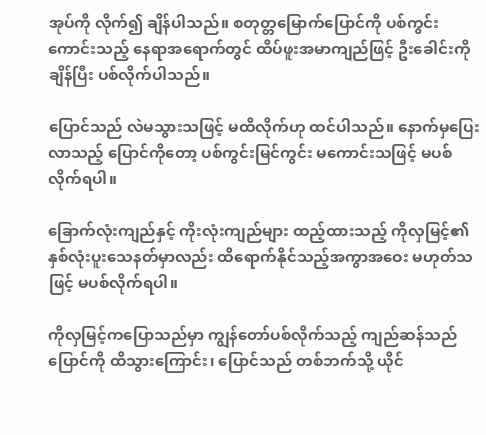အုပ်ကို လိုက်၍ ချိန်ပါသည်။ စတုတ္တမြောက်ပြောင်ကို ပစ်ကွင်းကောင်းသည့် နေရာအရောက်တွင် ထိပ်ဖူးအမာကျည်ဖြင့် ဦးခေါင်းကိုချိန်ပြီး ပစ်လိုက်ပါသည်။

ပြောင်သည် လဲမသွားသဖြင့် မထိလိုက်ဟု ထင်ပါသည်။ နောက်မှပြေးလာသည့် ပြောင်ကိုတော့ ပစ်ကွင်းမြင်ကွင်း မကောင်းသဖြင့် မပစ်လိုက်ရပါ။

ခြောက်လုံးကျည်နှင့် ကိုးလုံးကျည်များ ထည့်ထားသည့် ကိုလှမြင့်၏ နှစ်လုံးပူးသေနတ်မှာလည်း ထိရောက်နိုင်သည့်အကွာအဝေး မဟုတ်သဖြင့် မပစ်လိုက်ရပါ။

ကိုလှမြင့်ကပြောသည်မှာ ကျွန်တော်ပစ်လိုက်သည့် ကျည်ဆန်သည် ပြောင်ကို ထိသွားကြောင်း၊ ပြောင်သည် တစ်ဘက်သို့ ယိုင်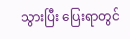သွားပြီး ပြေးရာတွင်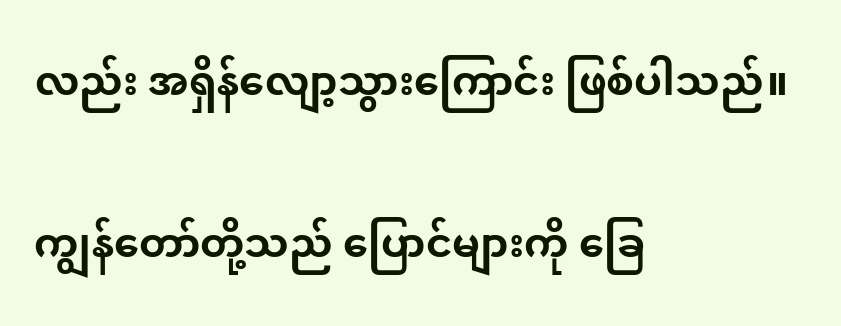လည်း အရှိန်လျော့သွားကြောင်း ဖြစ်ပါသည်။

ကျွန်တော်တို့သည် ပြောင်များကို ခြေ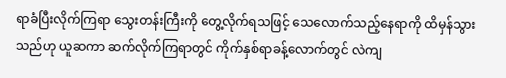ရာခံပြီးလိုက်ကြရာ သွေးတန်းကြီးကို တွေ့လိုက်ရသဖြင့် သေလောက်သည့်နေရာကို ထိမှန်သွားသည်ဟု ယူဆကာ ဆက်လိုက်ကြရာတွင် ကိုက်နှစ်ရာခန့်လောက်တွင် လဲကျ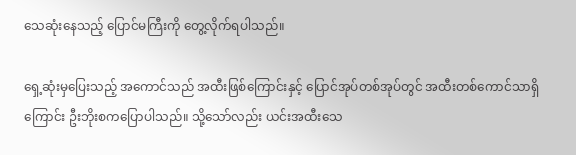သေဆုံးနေသည့် ပြောင်မကြီးကို တွေ့လိုက်ရပါသည်။

ရှေ့ဆုံးမှပြေးသည့် အကောင်သည် အထီးဖြစ်ကြောင်းနှင့် ပြောင်အုပ်တစ်အုပ်တွင် အထီးတစ်ကောင်သာရှိကြောင်း ဦးဘိုးစကပြောပါသည်။ သို့သော်လည်း ယင်းအထီးသေ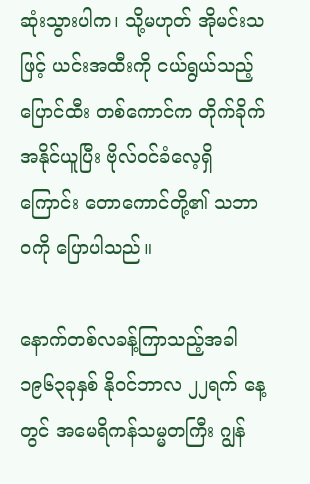ဆုံးသွားပါက၊ သို့မဟုတ် အိုမင်းသဖြင့် ယင်းအထီးကို ငယ်ရွယ်သည့် ပြောင်ထီး တစ်ကောင်က တိုက်ခိုက်အနိုင်ယူပြီး ဗိုလ်ဝင်ခံလေ့ရှိကြောင်း တောကောင်တို့၏ သဘာဝကို ပြောပါသည်။

နောက်တစ်လခန့်ကြာသည့်အခါ ၁၉၆၃ခုနှစ် နိုဝင်ဘာလ ၂၂ရက် နေ့တွင် အမေရိကန်သမ္မတကြီး ဂျွန်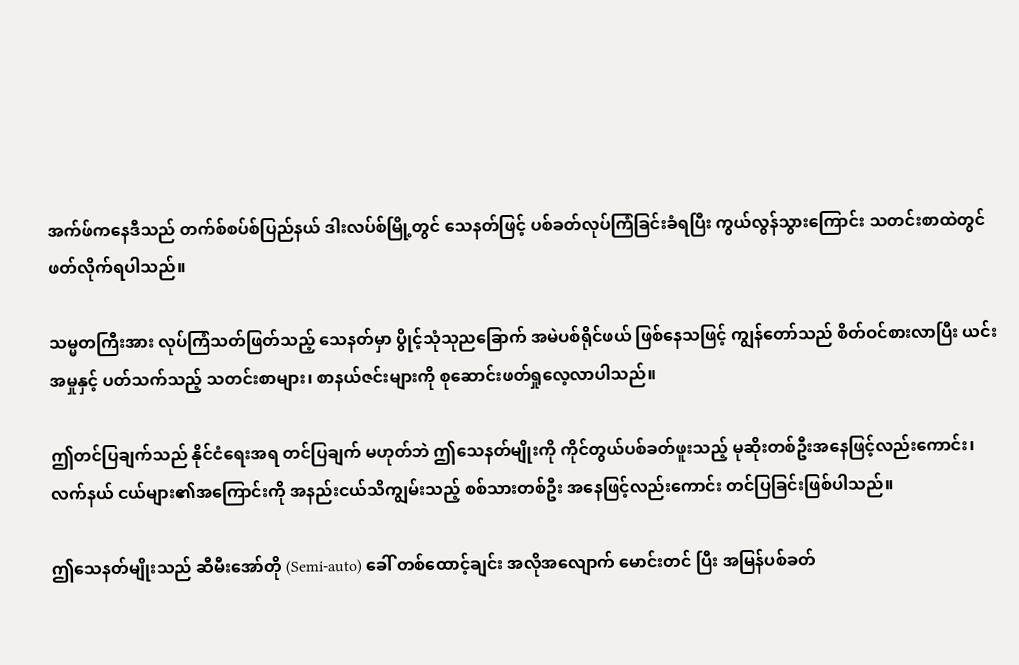အက်ဖ်ကနေဒီသည် တက်စ်စပ်စ်ပြည်နယ် ဒါးလပ်စ်မြို့တွင် သေနတ်ဖြင့် ပစ်ခတ်လုပ်ကြံခြင်းခံရပြီး ကွယ်လွန်သွားကြောင်း သတင်းစာထဲတွင် ဖတ်လိုက်ရပါသည်။

သမ္မတကြီးအား လုပ်ကြံသတ်ဖြတ်သည့် သေနတ်မှာ ပွိုင့်သုံသုညခြောက် အမဲပစ်ရိုင်ဖယ် ဖြစ်နေသဖြင့် ကျွန်တော်သည် စိတ်ဝင်စားလာပြီး ယင်းအမှုနှင့် ပတ်သက်သည့် သတင်းစာများ၊ စာနယ်ဇင်းများကို စုဆောင်းဖတ်ရှုလေ့လာပါသည်။

ဤတင်ပြချက်သည် နိုင်ငံရေးအရ တင်ပြချက် မဟုတ်ဘဲ ဤသေနတ်မျိုးကို ကိုင်တွယ်ပစ်ခတ်ဖူးသည့် မုဆိုးတစ်ဦးအနေဖြင့်လည်းကောင်း၊ လက်နယ် ငယ်များ၏အကြောင်းကို အနည်းငယ်သိကျွမ်းသည့် စစ်သားတစ်ဦး အနေဖြင့်လည်းကောင်း တင်ပြခြင်းဖြစ်ပါသည်။

ဤသေနတ်မျိုးသည် ဆီမီးအော်တို (Semi-auto) ခေါ် တစ်ထောင့်ချင်း အလိုအလျောက် မောင်းတင် ပြီး အမြန်ပစ်ခတ်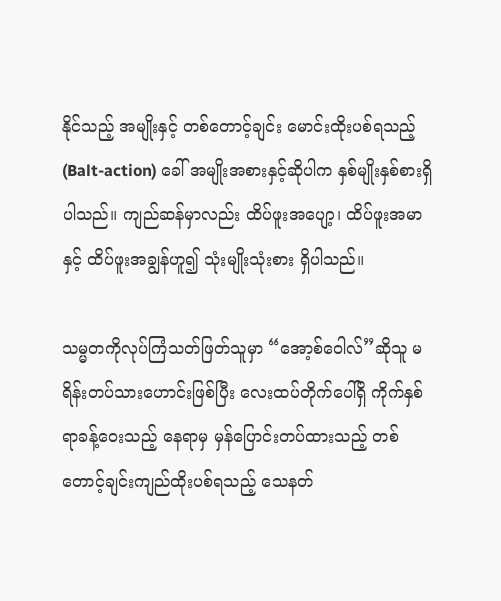နိုင်သည့် အမျိုးနှင့် တစ်တောင့်ချင်း မောင်းထိုးပစ်ရသည့် (Balt-action) ခေါ် အမျိုးအစားနှင့်ဆိုပါက နှစ်မျိုးနှစ်စားရှိပါသည်။ ကျည်ဆန်မှာလည်း ထိပ်ဖူးအပျော့၊ ထိပ်ဖူးအမာနှင့် ထိပ်ဖူးအချွန်ဟူ၍ သုံးမျိုးသုံးစား ရှိပါသည်။

သမ္မတကိုလုပ်ကြံသတ်ဖြတ်သူမှာ “အော့စ်ဝေါလ်”ဆိုသူ မရိန်းတပ်သားဟောင်းဖြစ်ပြီး လေးထပ်တိုက်ပေါ်ရှိ ကိုက်နှစ်ရာခန့်ဝေးသည့် နေရာမှ မှန်ပြောင်းတပ်ထားသည့် တစ်တောင့်ချင်းကျည်ထိုးပစ်ရသည့် သေနတ်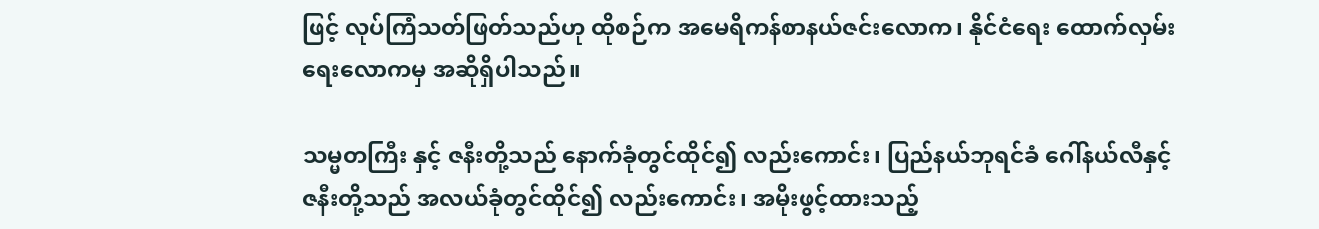ဖြင့် လုပ်ကြံသတ်ဖြတ်သည်ဟု ထိုစဉ်က အမေရိကန်စာနယ်ဇင်းလောက၊ နိုင်ငံရေး ထောက်လှမ်းရေးလောကမှ အဆိုရှိပါသည်။

သမ္မတကြီး နှင့် ဇနီးတို့သည် နောက်ခုံတွင်ထိုင်၍ လည်းကောင်း၊ ပြည်နယ်ဘုရင်ခံ ဂေါ်နယ်လီနှင့် ဇနီးတို့သည် အလယ်ခုံတွင်ထိုင်၍ လည်းကောင်း၊ အမိုးဖွင့်ထားသည့်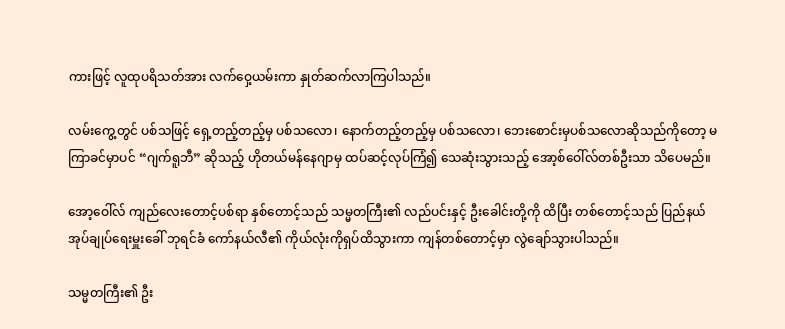ကားဖြင့် လူထုပရိသတ်အား လက်ဝှေ့ယမ်းကာ နှုတ်ဆက်လာကြပါသည်။

လမ်းကွေ့တွင် ပစ်သဖြင့် ရှေ့တည့်တည့်မှ ပစ်သလော၊ နောက်တည့်တည့်မှ ပစ်သလော၊ ဘေးစောင်းမှပစ်သလောဆိုသည်ကိုတော့ မကြာခင်မှာပင် “ဂျက်ရူဘီ” ဆိုသည့် ဟိုတယ်မန်နေဂျာမှ ထပ်ဆင့်လုပ်ကြံ၍ သေဆုံးသွားသည့် အော့စ်ဝေါ်လ်တစ်ဦးသာ သိပေမည်။

အော့ဝေါ်လ် ကျည်လေးတောင့်ပစ်ရာ နှစ်တောင့်သည် သမ္မတကြီး၏ လည်ပင်းနှင့် ဦးခေါင်းတို့ကို ထိပြီး တစ်တောင့်သည် ပြည်နယ်အုပ်ချုပ်ရေးမှူးခေါ် ဘုရင်ခံ ကော်နယ်လီ၏ ကိုယ်လုံးကိုရှပ်ထိသွားကာ ကျန်တစ်တောင့်မှာ လွဲချော်သွားပါသည်။

သမ္မတကြီး၏ ဦး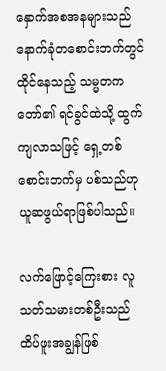နှောက်အစအနများသည် နောက်ခုံတစောင်းဘက်တွင် ထိုင်နေသည့် သမ္မတကတော်၏ ရင်ခွင်ထဲသို့ ထွက်ကျလာသဖြင့် ရှေ့တစ်စောင်းဘက်မှ ပစ်သည်ဟု ယူဆဖွယ်ရာဖြစ်ပါသည်။

လက်ဖြောင့်ကြေးစား လူသတ်သမားတစ်ဦးသည် ထိပ်ဖူးအချွန်ဖြစ်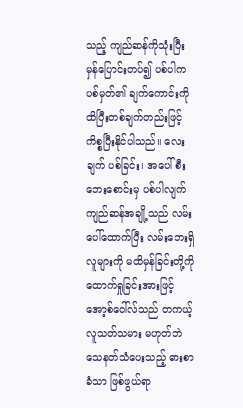သည့် ကျည်ဆန်ကိုသုံးပြီး မှန်ပြောင်းတပ်၍ ပစ်ပါက ပစ်မှတ်၏ ချက်ကောင်းကို ထိပြီးတစ်ချက်တည်းဖြင့် ကိစ္စပြီးနိုင်ပါသည်။ လေးချက် ပစ်ခြင်း၊ အပေါ်စီးဘေးစောင်းမှ ပစ်ပါလျက် ကျည်ဆန်အချို့သည် လမ်းပေါ်ထောက်ပြီး လမ်းဘေးရှိလူများကို မထိမှန်ခြင်းတို့ကို ထောက်ရှုခြင်းအားဖြင့် အော့စ်ဝေါ်လ်သည် တကယ့်လူသတ်သမား မဟုတ်ဘဲ သေနတ်သံပေးသည့် ဓားစာခံသာ ဖြစ်ဖွယ်ရာ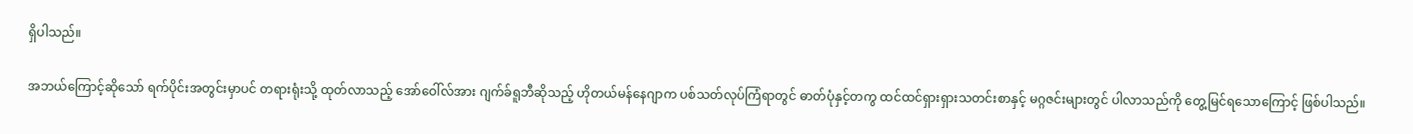ရှိပါသည်။

အဘယ်ကြောင့်ဆိုသော် ရက်ပိုင်းအတွင်းမှာပင် တရားရုံးသို့ ထုတ်လာသည့် အော်ဝေါ်လ်အား ဂျက်ခ်ရူဘီဆိုသည့် ဟိုတယ်မန်နေဂျာက ပစ်သတ်လုပ်ကြံရာတွင် ဓာတ်ပုံနှင့်တကွ ထင်ထင်ရှားရှားသတင်းစာနှင့် မဂ္ဂဇင်းများတွင် ပါလာသည်ကို တွေ့မြင်ရသောကြောင့် ဖြစ်ပါသည်။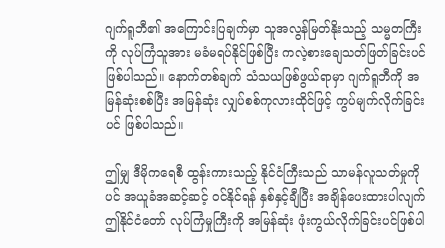ဂျက်ရူဘီ၏ အကြောင်းပြချက်မှာ သူအလွန်မြတ်နိုးသည့် သမ္မတကြီးကို လုပ်ကြံသူအား မခံမရပ်နိုင်ဖြစ်ပြီး ကလဲ့စားချေသတ်ဖြတ်ခြင်းပင် ဖြစ်ပါသည်။ နောက်တစ်ချက် သံသယဖြစ်ဖွယ်ရာမှာ ဂျက်ရူဘီကို အမြန်ဆုံးစစ်ပြီး အမြန်ဆုံး လျှပ်စစ်ကုလားထိုင်ဖြင့် ကွပ်မျက်လိုက်ခြင်းပင် ဖြစ်ပါသည်။

ဤမျှ ဒီမိုကရေစီ ထွန်းကားသည့် နိုင်ငံကြီးသည် သာမန်လူသတ်မှုကိုပင် အယူခံအဆင့်ဆင့် ဝင်နိုင်ရန် နှစ်နှင့်ချီပြီး အချိန်ပေးထားပါလျက် ဤနိုင်ငံတော် လုပ်ကြံမှုကြီးကို အမြန်ဆုံး ဖုံးကွယ်လိုက်ခြင်းပင်ဖြစ်ပါ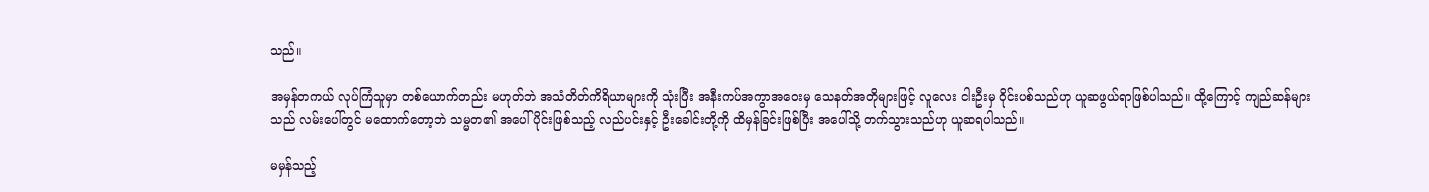သည်။

အမှန်တကယ် လုပ်ကြံသူမှာ တစ်ယောက်တည်း မဟုတ်ဘဲ အသံတိတ်ကိရိယာများကို သုံးပြီး အနီးကပ်အကွာအဝေးမှ သေနတ်အတိုများဖြင့် လူလေး ငါးဦးမှ ဝိုင်းပစ်သည်ဟု ယူဆဖွယ်ရာဖြစ်ပါသည်။ ထို့ကြောင့် ကျည်ဆန်များသည် လမ်းပေါ်တွင် မထောက်တော့ဘဲ သမ္မတ၏ အပေါ်ပိုင်းဖြစ်သည့် လည်ပင်းနှင့် ဦးခေါင်းတို့ကို ထိမှန်ခြင်းဖြစ်ပြီး အပေါ်သို့ တက်သွားသည်ဟု ယူဆရပါသည်။

မမှန်သည့်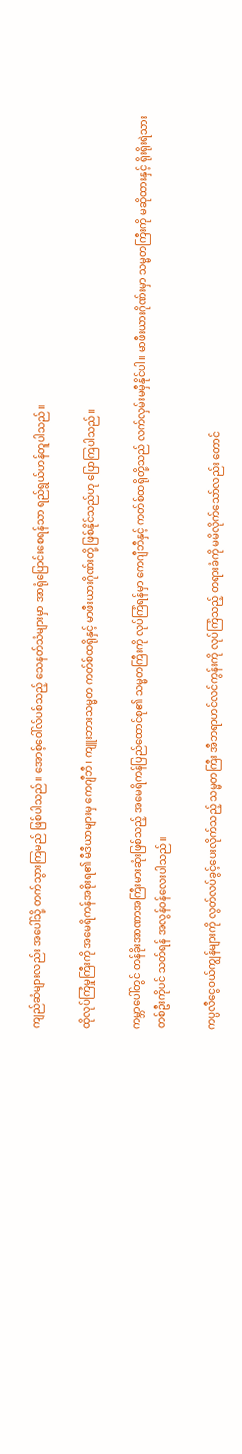ကျည်ဆံများလည်း အပေါ်သို့ တက်သွားကြမည် ဖြစ်ပါသည်။ အောစ့်ဝေါ်လ်ပစ်သည့် သေနတ်သံများမှာ အာရုံပြောင်းစေရန်သာ ရည်ရွယ်ဟန်တူပါသည်။

ထိုလုပ်ကြံမှုကြီးကို အမေရိကန်အစိုးရ၏ မီဒီယာများမှ ကေဂျီဘီ၊ ကျူးဘားသမ္မတ ကတ်စ်ထရိုနှင့် မာဖီးယားဂိုဏ်းတို့ ဖြစ်နိုင်သည်ဟု ပြောကြပါသည်။

ကမ္ဘာပေါ်တွင် တန်ခိုးအာဏာအကြီးမားဆုံးဖြစ်သည့် အမေရိကန်ပြည်ထောင်စု၏ သမ္မတကြီးကို လုပ်ကြံရန်မှာ ကေဂျီဘီနှင့် ကတ်စ်ထရိုတို့သည် လက်လှမ်းမမှီနိုင်ပါ။ မာဖီးယားဂိုဏ်းမှာ သမ္မတကြီးကို မဆိုထားနှင့် ရိုးရိုးရဲသားတစ်ဦးကိုပင် သတ်ရန် အလွန်ဝန်လေးပါသည်။

ကပ္ပလီငွေဝယ်ကျွန်များကို လွတ်လပ်ခွင့်ပေးလိုက်သည့် သမ္မတကြီး အီဘရာဟင်လင်ကွန်းကို လုပ်ကြံသည့် တရားခံကို မမိလိုက်သော်လည်း တောင်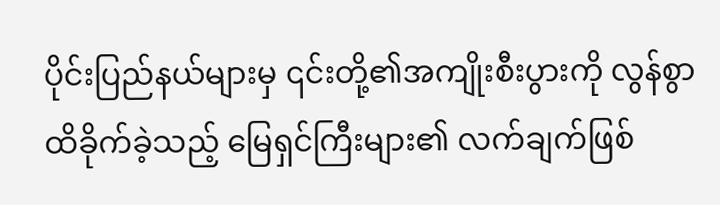ပိုင်းပြည်နယ်များမှ ၎င်းတို့၏အကျိုးစီးပွားကို လွန်စွာထိခိုက်ခဲ့သည့် မြေရှင်ကြီးများ၏ လက်ချက်ဖြစ်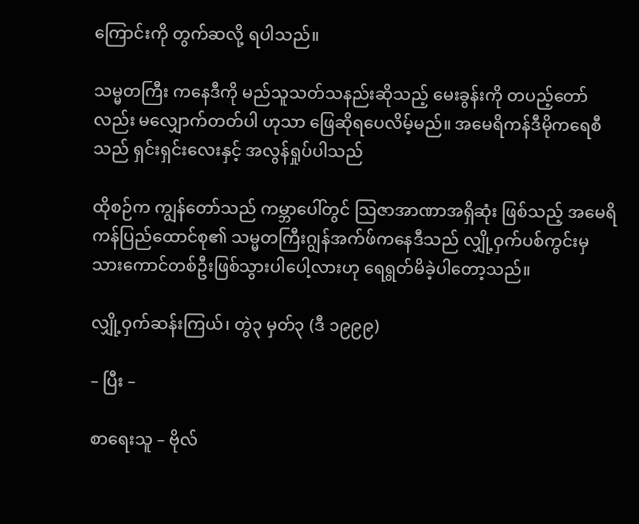ကြောင်းကို တွက်ဆလို့ ရပါသည်။

သမ္မတကြီး ကနေဒီကို မည်သူသတ်သနည်းဆိုသည့် မေးခွန်းကို တပည့်တော်လည်း မလျှောက်တတ်ပါ ဟုသာ ဖြေဆိုရပေလိမ့်မည်။ အမေရိကန်ဒီမိုကရေစီသည် ရှင်းရှင်းလေးနှင့် အလွန်ရှုပ်ပါသည်

ထိုစဉ်က ကျွန်တော်သည် ကမ္ဘာပေါ်တွင် သြဇာအာဏာအရှိဆုံး ဖြစ်သည့် အမေရိကန်ပြည်ထောင်စု၏ သမ္မတကြီးဂျွန်အက်ဖ်ကနေဒီသည် လျှို့ဝှက်ပစ်ကွင်းမှ သားကောင်တစ်ဦးဖြစ်သွားပါပေါ့လားဟု ရေရွတ်မိခဲ့ပါတော့သည်။

လျှို့ဝှက်ဆန်းကြယ်၊ တွဲ၃ မှတ်၃ (ဒီ ၁၉၉၉)

– ပြီး –

စာရေးသူ – ဗိုလ်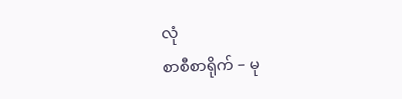လုံ
စာစီစာရိုက် – မု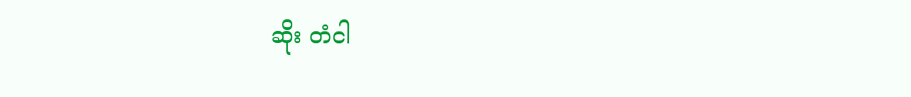ဆိုး တံငါ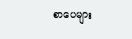စာပေများ